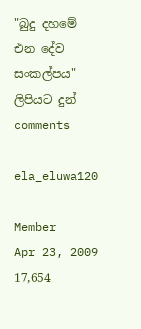"බුදු දහමේ එන දේව සංකල්පය" ලිපියට දුන් comments

ela_eluwa120

Member
Apr 23, 2009
17,654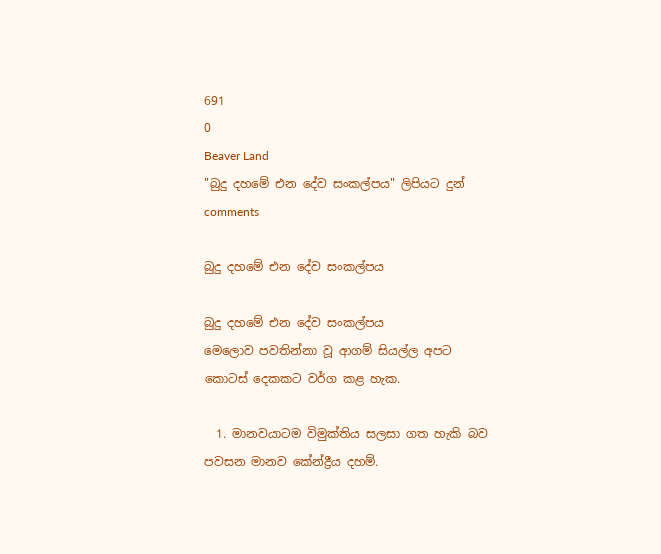691
0
Beaver Land
"බුදු දහමේ එන දේව සංකල්පය" ලිපියට දුන් comments

බුදු දහමේ එන දේව සංකල්පය

බුදු දහමේ එන දේව සංකල්පය
මෙලොව පවතින්නා වූ ආගම් සියල්ල අපට කොටස් දෙකකට වර්ග කළ හැක.

  1. මානවයාටම විමුක්තිය සලසා ගත හැකි බව පවසන මානව කේන්ද්‍රීය දහම්.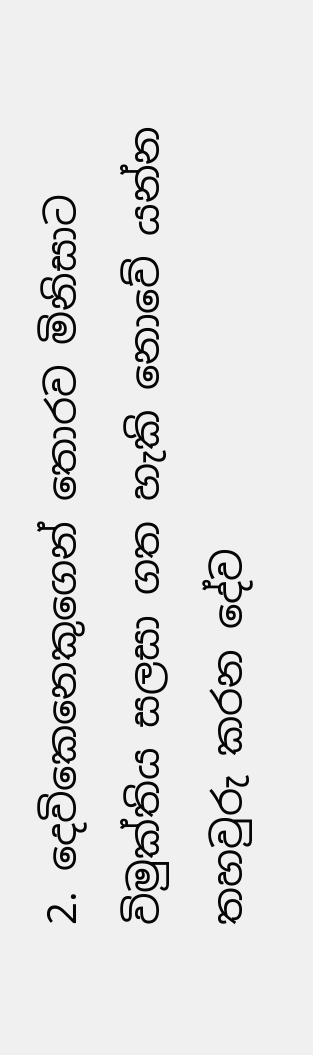2. දෙවිකෙනෙකුගෙන් තොරව මිනිසාට විමුක්තිය සලසා ගත හැකි නොවේ යන්න තහවුරු කරන දේව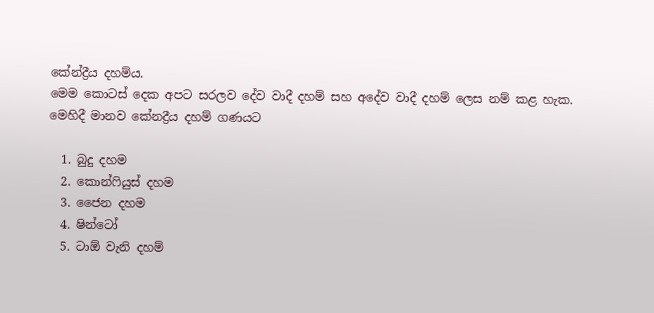කේන්ද්‍රීය දහම්ය.
මෙම කොටස් දෙක අපට සරලව දේව වාදී දහම් සහ අදේව වාදී දහම් ලෙස නම් කළ හැක.
මෙහිදී මානව කේනද්‍රීය දහම් ගණයට

  1. බුදු දහම
  2. කොන්ෆියුස් දහම
  3. ජෛන දහම
  4. ෂින්ටෝ
  5. ටාඕ වැනි දහම්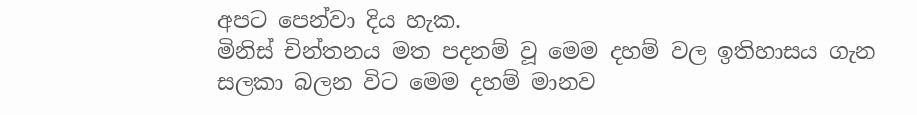අපට පෙන්වා දිය හැක.
මිනිස් චින්තනය මත පදනම් වූ මෙම දහම් වල ඉතිහාසය ගැන සලකා බලන විට මෙම දහම් මානව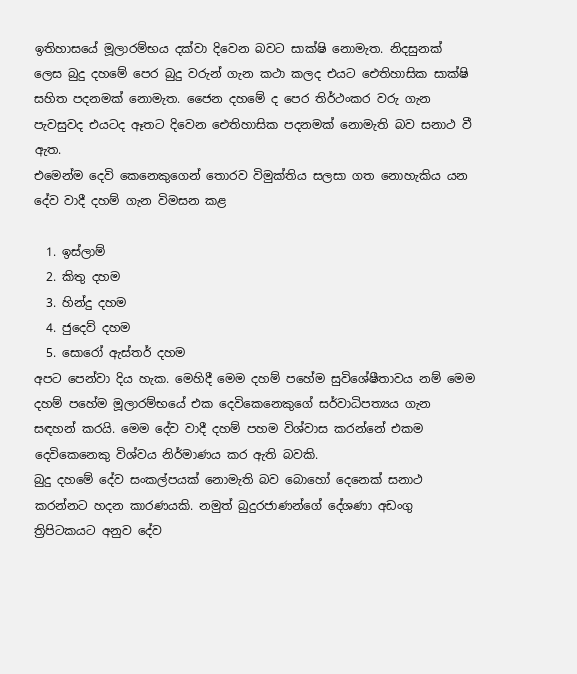ඉතිහාසයේ මූලාරම්භය දක්වා දිවෙන බවට සාක්ෂි නොමැත. නිදසුනක් ලෙස බුදු දහමේ පෙර බුදු වරුන් ගැන කථා කලද එයට ‍ඓතිහාසික සාක්ෂි සහිත පදනමක් නොමැත. ජෛන දහමේ ද පෙර තිර්ථංකර වරු ගැන පැවසුවද එයටද ඈතට දිවෙන ඓතිහාසික පදනමක් නොමැති බව සනාථ වී ඇත.
එමෙන්ම දෙවි ‍කෙනෙකුගෙන් තොරව විමුක්තිය සලසා ගත නොහැකිය යන දේව වාදී දහම් ගැන විමසන කළ

  1. ඉස්ලාම්
  2. කිතු දහම
  3. හින්දු දහම
  4. ජුදෙව් දහම
  5. සොරෝ ඇස්තර් දහම
අපට පෙන්වා දිය හැක. මෙහිදී මෙම දහම් පහේම සුවිශේෂීතාවය නම් මෙම දහම් පහේම මූලාරම්භයේ එක දෙවිකෙනෙකුගේ සර්වාධිපත්‍යය ගැන සඳහන් කරයි. මෙම දේව වාදී දහම් පහම විශ්වාස කරන්නේ එකම දෙවිකෙනෙකු විශ්වය නිර්මාණය කර ඇති බවකි.
බුදු දහමේ දේව සංකල්පයක් නොමැති බව බොහෝ දෙනෙක් සනාථ කරන්නට හදන කාරණයකි. නමුත් බුදුරජාණන්ගේ ‍දේශණා අඩංගු ත්‍රිපිටකයට අනුව දේව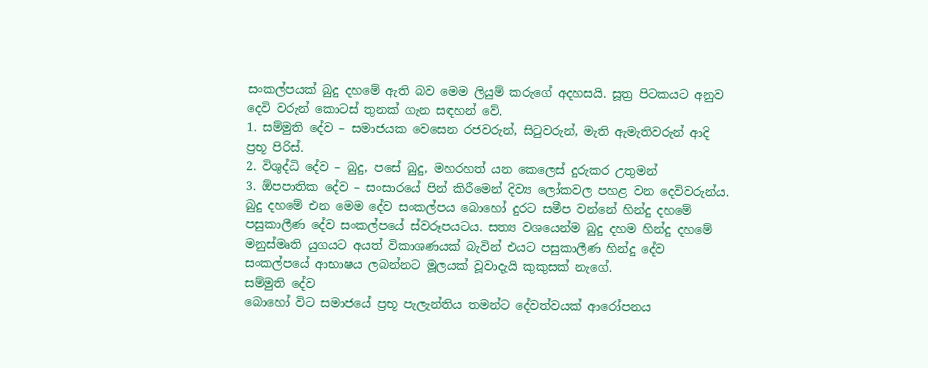සංකල්පයක් බුදු දහමේ ඇති බව මෙම ලියුම් කරුගේ අදහසයි. සූත්‍ර පිටකයට අනුව දෙවි වරුන් කොටස් තුනක් ගැන සඳහන් වේ.
1. සම්මුති දේව – සමාජයක වෙසෙන රජවරුන්, සිටුවරුන්, මැති ඇමැතිවරුන් ආදි ප්‍රභූ පිරිස්.
2. විශුද්ධි දේව – බුදු, පසේ බුදු, මහරහත් යන කෙලෙස් දුරුකර උතුමන්
3. ඕපපාතික දේව – සංසාරයේ පින් කිරීමෙන් දිව්‍ය ලෝකවල පහළ වන දෙවිවරුන්ය.
බුදු දහමේ එන මෙම දේව සංකල්පය බොහෝ දුරට සමීප වන්නේ හින්දු දහමේ පසුකාලීණ දේව සංකල්පයේ ස්වරූපයටය. සත්‍ය වශයෙන්ම බුදු දහම හින්දු දහමේ මනුස්මෘති යුගයට අයත් විකාශණයක් බැවින් එයට පසුකාලීණ හින්දු දේව සංකල්පයේ ආභාෂය ලබන්නට මූලයක් වූවාදැයි කුකුසක් නැගේ.
සම්මුති දේව
බොහෝ විට සමාජයේ ප්‍රභූ පැලැන්තිය තමන්ට දේවත්වයක් ආරෝපනය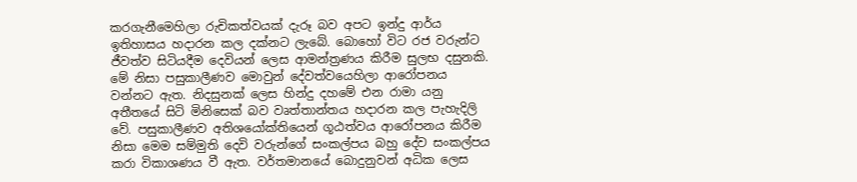කරගැනීමෙහිලා රුචිකත්වයක් දැරූ බව අපට ඉන්දු ආර්ය ඉතිහාසය හදාරන කල ‍දක්නට ලැබේ. බොහෝ විට රජ වරුන්ට ජීවත්ව සිටියදීම දෙවියන් ලෙස ආමන්ත්‍රණය කිරීම සුලභ දසුනකි. මේ නිසා පසුකාලීණව මොවුන් දේවත්වයෙහිලා ආරෝපනය වන්නට ඇත. නිදසුනක් ලෙස හින්දු දහමේ එන රාමා යනු අතීතයේ සිටි මිනිසෙක් බව වෘත්තාන්තය හදාරන කල පැහැදිලි වේ. පසුකාලීණව අතිශයෝක්තියෙන් ගූඨත්වය ආරෝපනය කිරීම නිසා මෙම සම්මුති දෙවි වරුන්ගේ සංකල්පය බහු දේව සංකල්පය කරා විකාශණය වී ඇත. වර්තමානයේ බොදුනුවන් අධික ලෙස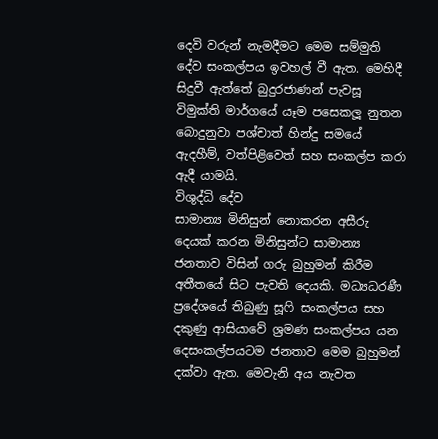දෙවි වරුන් නැමදීමට මෙම සම්මුති දේව සංකල්පය ඉවහල් වී ඇත. මෙහිදී සිදුවී ඇත්තේ බුදුරජාණන් පැවසූ විමුක්ති මාර්ගයේ යෑම පසෙකලූ නුතන බොදුනුවා පශ්චාත් හින්දු සමයේ ඇදහීම්, වත්පිළිවෙත් සහ සංකල්ප කරා ඇදී යාමයි.
විශුද්ධි දේව
සාමාන්‍ය මිනිසුන් නොකරන අසීරු දෙයක් කරන මිනිසුන්ට සාමාන්‍ය ජනතාව විසින් ගරු බුහුමන් කිරීම අතීතයේ සිට පැවති දෙයකි. මධ්‍යධරණී ප්‍රදේශයේ තිබුණු සූෆි සංකල්පය සහ දකුණු ආසියාවේ ශ්‍රමණ සංකල්පය යන දෙසංකල්පයටම ජනතාව මෙම බුහුමන් දක්වා ඇත. මෙවැනි අය නැවත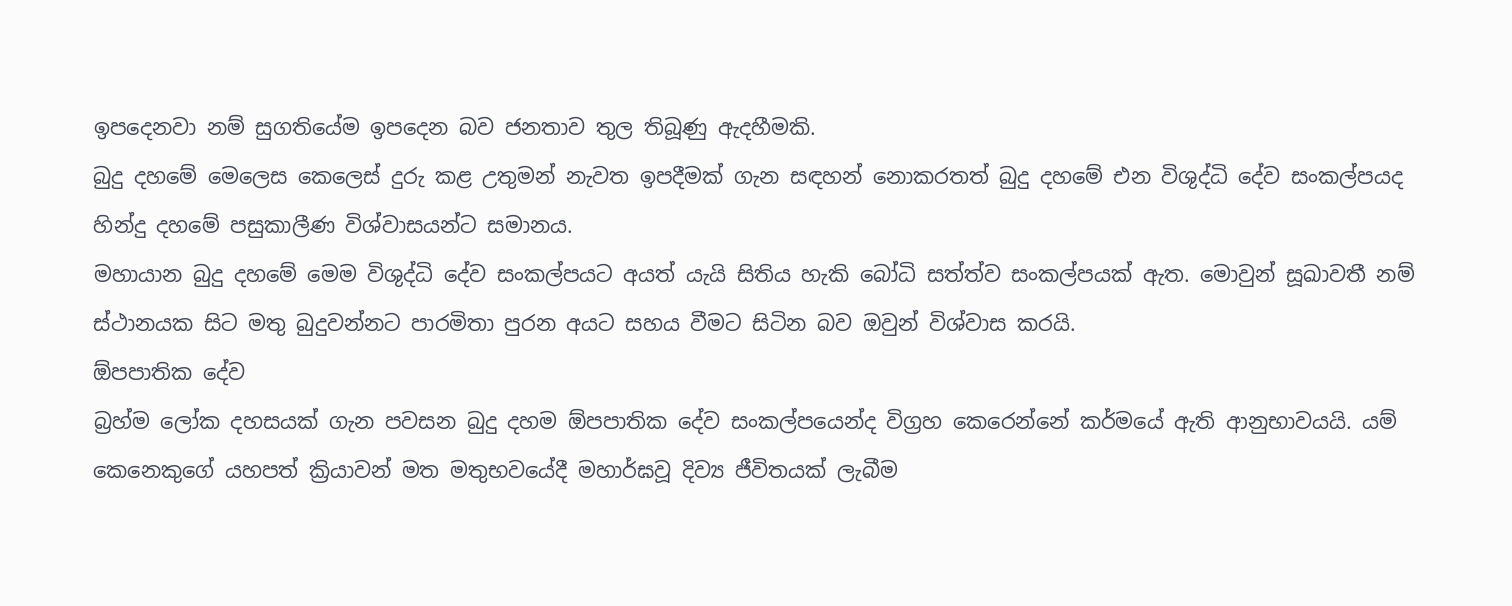ඉපදෙනවා නම් සුගතියේම ඉපදෙන බව ජනතාව තුල තිබූණු ඇදහීමකි.
බුදු දහමේ මෙලෙස කෙලෙස් දුරු කළ උතුමන් නැවත ඉපදීමක් ගැන සඳහන් නොකරතත් බුදු දහමේ එන විශුද්ධි දේව සංකල්පයද හින්දු දහමේ පසුකාලීණ විශ්වාසයන්ට සමානය.
මහායාන බුදු දහමේ මෙම විශුද්ධි දේව සංකල්පයට අයත් යැයි සිතිය හැකි බෝධි සත්ත්ව සංකල්පයක් ඇත. මොවුන් සූඛාවතී නම් ස්ථානයක සිට මතු බුදුවන්නට පාරමිතා පුරන අයට සහය වීමට සිටින බව ඔවුන් විශ්වාස කරයි.
ඕපපාතික දේව
බ්‍රහ්ම ලෝක දහසයක් ගැන පවසන බුදු දහම ඕපපාතික දේව සංකල්පයෙන්ද විග්‍රහ කෙරෙන්නේ කර්මයේ ඇති ආනුභාවයයි. යම් කෙනෙකුගේ යහපත් ක්‍රියාවන් මත මතුභවයේදී මහාර්ඝවූ දිව්‍ය ජීවිතයක් ලැබීම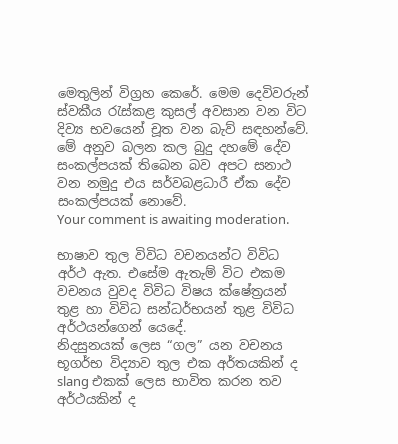මෙතුලින් විග්‍රහ කෙරේ. මෙම දෙවිවරුන් ස්වකීය රැස්කළ කුසල් අවසාන වන විට දිව්‍ය භවයෙන් චූත වන බැව් සඳහන්වේ.
මේ අනුව බලන කල බුදු දහමේ දේව සංකල්පයක් තිබෙන බව අපට සනාථ වන නමුදු එය සර්වබළධාරී ඒක දේව සංකල්පයක් නොවේ.
Your comment is awaiting moderation.

භාෂාව තුල විවිධ වචනයන්ට විවිධ අර්ථ ඇත. එසේම ඇතැම් විට එකම වචනය වුවද විවිධ විෂය ක්ෂේත්‍රයන් තුළ හා විවිධ සන්ධර්භයන් තුළ විවිධ අර්ථයන්ගෙන් යෙදේ.
නිදසුනයක් ලෙස “ගල” යන වචනය භූගර්භ විද්‍යාව තුල එක අර්තයකින් ද slang එකක් ලෙස භාවිත කරන තව අර්ථයකින් ද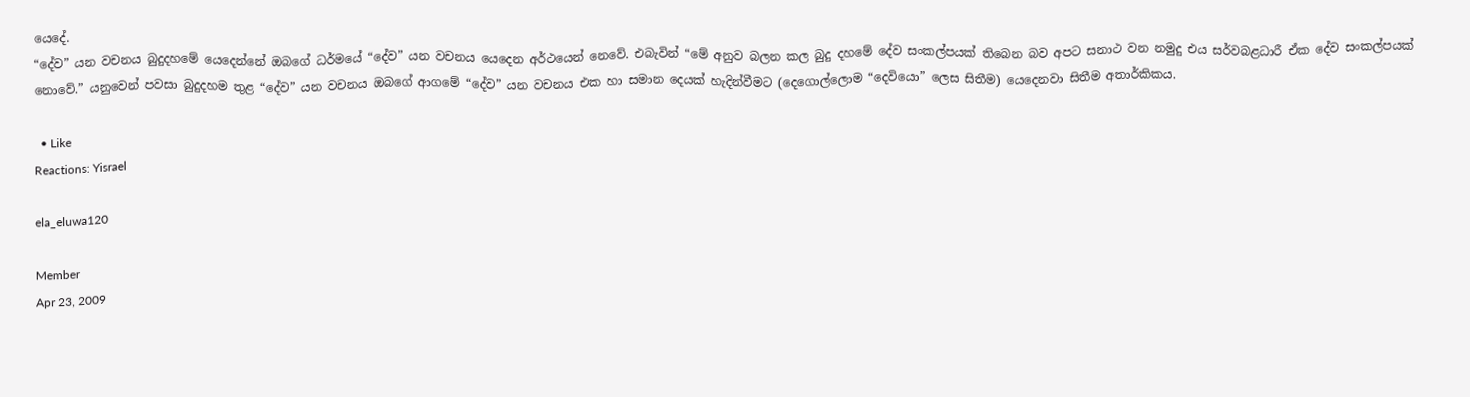යෙදේ.
“දේව” යන වචනය බුදුදහමේ යෙදෙන්නේ ඔබගේ ධර්මයේ “දේව” යන වචනය යෙදෙන අර්ථයෙන් නෙවේ. එබැවින් “මේ අනුව බලන කල බුදු දහමේ දේව සංකල්පයක් තිබෙන බව අපට සනාථ වන නමුදු එය සර්වබළධාරී ඒක දේව සංකල්පයක් නොවේ.” යනුවෙන් පවසා බුදුදහම තුළ “දේව” යන වචනය ඔබගේ ආගමේ “දේව” යන වචනය එක හා සමාන දෙයක් හැදින්වීමට (දෙගොල්ලොම “දෙවියො” ලෙස සිතීම) යෙදෙනවා සිතීම අතාර්කිකය.

  • Like
Reactions: Yisrael

ela_eluwa120

Member
Apr 23, 2009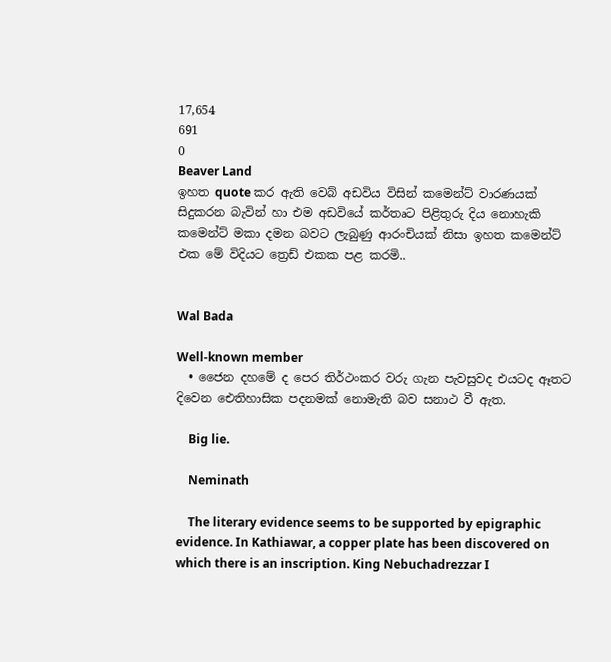17,654
691
0
Beaver Land
ඉහත quote කර ඇති වෙබ් අඩවිය විසින් කමෙන්ට් වාරණයක් සිදුකරන බැවින් හා එම අඩවියේ කර්තෘට පිළිතුරු දිය නොහැකි කමෙන්ට් මකා දමන බවට ලැබුණු ආරංචියක් නිසා ඉහත කමෙන්ට් එක මේ විදියට ත්‍රෙඩ් එකක පළ කරමි..


Wal Bada

Well-known member
  • ජෛන දහමේ ද පෙර තිර්ථංකර වරු ගැන පැවසුවද එයටද ඈතට දිවෙන ඓතිහාසික පදනමක් නොමැති බව සනාථ වී ඇත.

    Big lie.

    Neminath

    The literary evidence seems to be supported by epigraphic evidence. In Kathiawar, a copper plate has been discovered on which there is an inscription. King Nebuchadrezzar I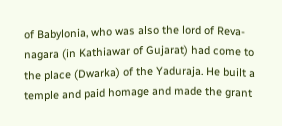of Babylonia, who was also the lord of Reva-nagara (in Kathiawar of Gujarat) had come to the place (Dwarka) of the Yaduraja. He built a temple and paid homage and made the grant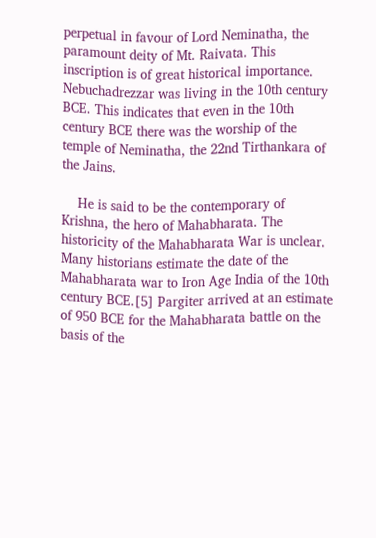perpetual in favour of Lord Neminatha, the paramount deity of Mt. Raivata. This inscription is of great historical importance. Nebuchadrezzar was living in the 10th century BCE. This indicates that even in the 10th century BCE there was the worship of the temple of Neminatha, the 22nd Tirthankara of the Jains.

    He is said to be the contemporary of Krishna, the hero of Mahabharata. The historicity of the Mahabharata War is unclear. Many historians estimate the date of the Mahabharata war to Iron Age India of the 10th century BCE.[5] Pargiter arrived at an estimate of 950 BCE for the Mahabharata battle on the basis of the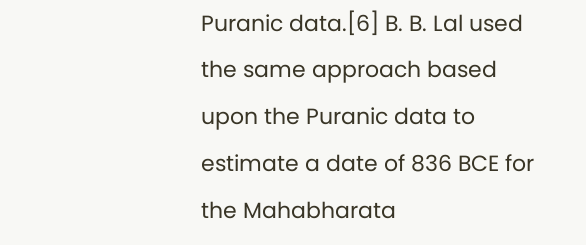Puranic data.[6] B. B. Lal used the same approach based upon the Puranic data to estimate a date of 836 BCE for the Mahabharata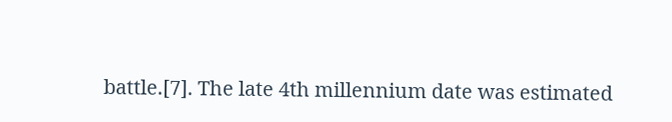battle.[7]. The late 4th millennium date was estimated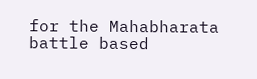for the Mahabharata battle based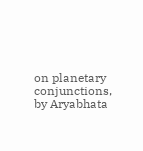on planetary conjunctions, by Aryabhata